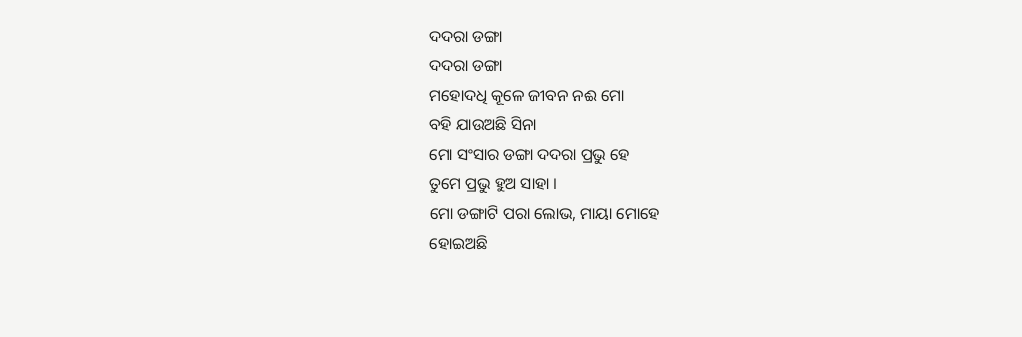ଦଦରା ଡଙ୍ଗା
ଦଦରା ଡଙ୍ଗା
ମହୋଦଧି କୂଳେ ଜୀବନ ନଈ ମୋ
ବହି ଯାଉଅଛି ସିନା
ମୋ ସଂସାର ଡଙ୍ଗା ଦଦରା ପ୍ରଭୁ ହେ
ତୁମେ ପ୍ରଭୁ ହୁଅ ସାହା ।
ମୋ ଡଙ୍ଗାଟି ପରା ଲୋଭ, ମାୟା ମୋହେ
ହୋଇଅଛି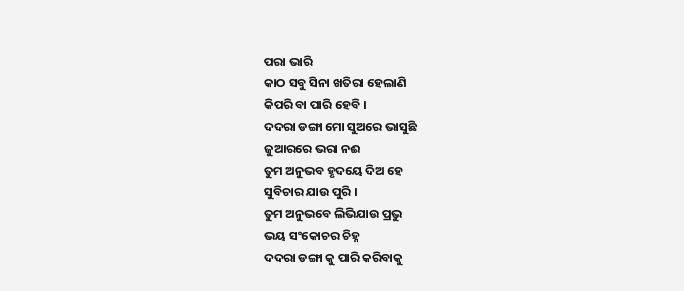ପରା ଭାରି
କାଠ ସବୁ ସିନା ଖତିରା ହେଲାଣି
କିପରି ବା ପାରି ହେବି ।
ଦଦରା ଡଙ୍ଗା ମୋ ସୁଅରେ ଭାସୁଛି
ଜୁଆରରେ ଭରା ନଈ
ତୁମ ଅନୁଭବ ହୃଦୟେ ଦିଅ ହେ
ସୁବିଚାର ଯାଉ ପୁରି ।
ତୁମ ଅନୁଭବେ ଲିଭିଯାଉ ପ୍ରଭୁ
ଭୟ ସଂକୋଚର ଚିହ୍ନ
ଦଦରା ଡଙ୍ଗା କୁ ପାରି କରିବାକୁ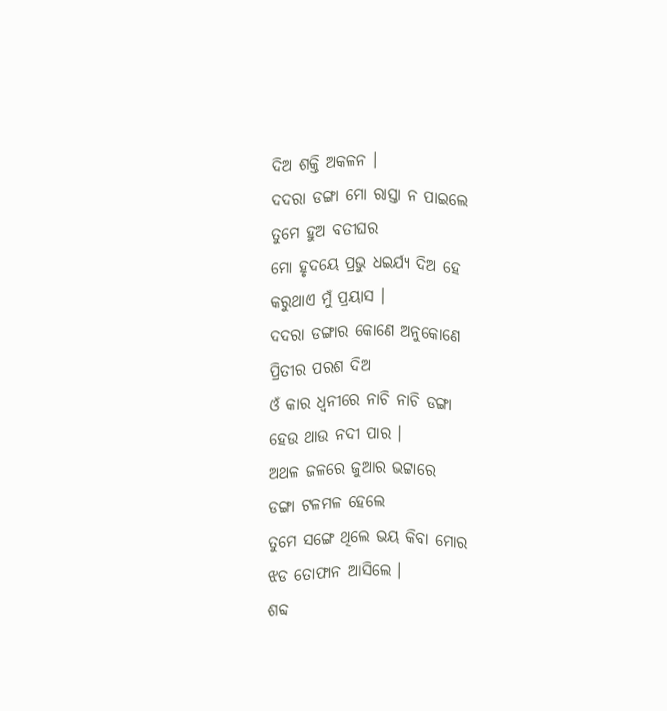ଦିଅ ଶକ୍ତି ଅକଳନ ।
ଦଦରା ଡଙ୍ଗା ମୋ ରାସ୍ତା ନ ପାଇଲେ
ତୁମେ ହୁଅ ବତୀଘର
ମୋ ହୃଦୟେ ପ୍ରଭୁ ଧଇର୍ଯ୍ୟ ଦିଅ ହେ
କରୁଥାଏ ମୁଁ ପ୍ରୟାସ ।
ଦଦରା ଡଙ୍ଗାର କୋଣେ ଅନୁକୋଣେ
ପ୍ରିତୀର ପରଶ ଦିଅ
ଓଁ କାର ଧ୍ଵନୀରେ ନାଚି ନାଚି ଡଙ୍ଗା
ହେଉ ଥାଉ ନଦୀ ପାର ।
ଅଥଳ ଜଳରେ ଜୁଆର ଭଟ୍ଟାରେ
ଡଙ୍ଗା ଟଳମଳ ହେଲେ
ତୁମେ ସଙ୍ଗେ ଥିଲେ ଭୟ କିବା ମୋର
ଝଡ ତୋଫାନ ଆସିଲେ ।
ଶବ୍ଦ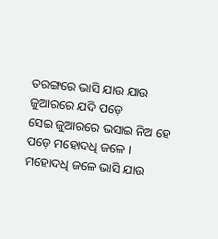ତରଙ୍ଗରେ ଭାସି ଯାଉ ଯାଉ
ଜୁଆରରେ ଯଦି ପଡ଼େ
ସେଇ ଜୁଆରରେ ଭସାଇ ନିଅ ହେ
ପଡ଼େ ମହୋଦଧି ଜଳେ ।
ମହୋଦଧି ଜଳେ ଭାସି ଯାଉ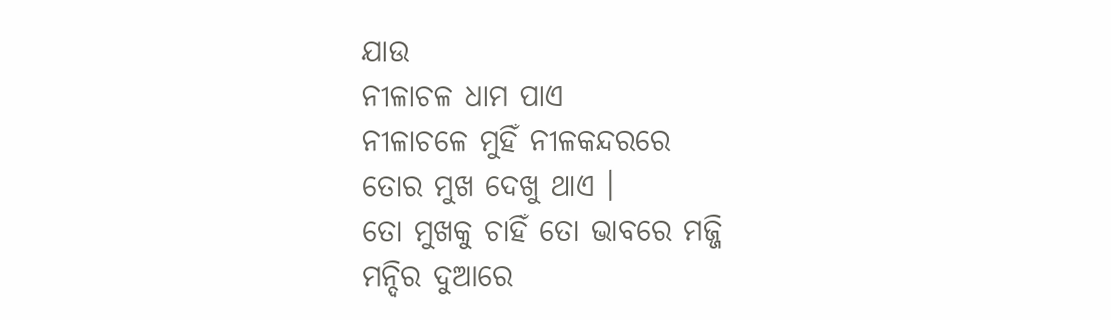ଯାଉ
ନୀଳାଚଳ ଧାମ ପାଏ
ନୀଳାଚଳେ ମୁହିଁ ନୀଳକନ୍ଦରରେ
ତୋର ମୁଖ ଦେଖୁ ଥାଏ ।
ତୋ ମୁଖକୁ ଚାହିଁ ତୋ ଭାବରେ ମଜ୍ଜି
ମନ୍ଦିର ଦୁଆରେ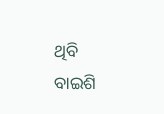ଥିବି
ବାଇଶି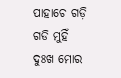ପାହାଚେ ଗଡ଼ି ଗଡି ମୁହିଁ
ଦୁଃଖ ମୋର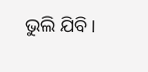ଭୁଲି ଯିବି ।